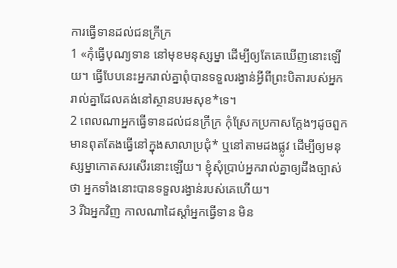ការធ្វើទានដល់ជនក្រីក្រ
1 «កុំធ្វើបុណ្យទាន នៅមុខមនុស្សម្នា ដើម្បីឲ្យតែគេឃើញនោះឡើយ។ ធ្វើបែបនេះអ្នករាល់គ្នាពុំបានទទួលរង្វាន់អ្វីពីព្រះបិតារបស់អ្នករាល់គ្នាដែលគង់នៅស្ថានបរមសុខ*ទេ។
2 ពេលណាអ្នកធ្វើទានដល់ជនក្រីក្រ កុំស្រែកប្រកាសក្ដែងៗដូចពួកមានពុតតែងធ្វើនៅក្នុងសាលាប្រជុំ* ឬនៅតាមដងផ្លូវ ដើម្បីឲ្យមនុស្សម្នាកោតសរសើរនោះឡើយ។ ខ្ញុំសុំប្រាប់អ្នករាល់គ្នាឲ្យដឹងច្បាស់ថា អ្នកទាំងនោះបានទទួលរង្វាន់របស់គេហើយ។
3 រីឯអ្នកវិញ កាលណាដៃស្ដាំអ្នកធ្វើទាន មិន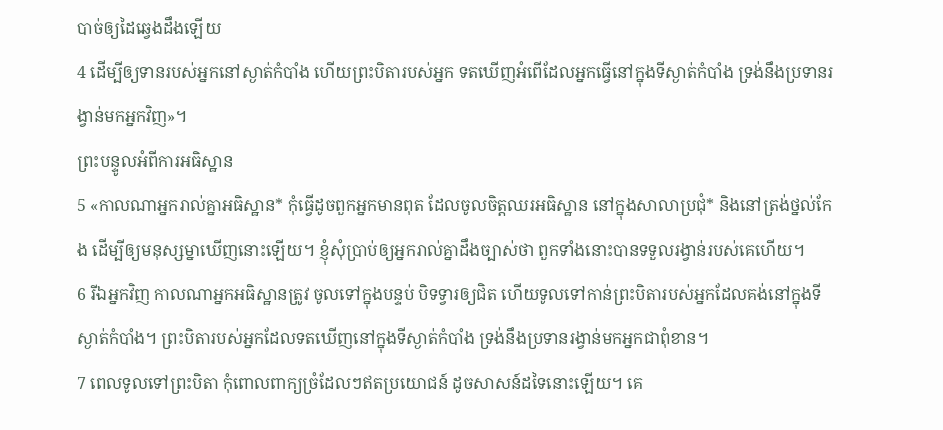បាច់ឲ្យដៃឆ្វេងដឹងឡើយ
4 ដើម្បីឲ្យទានរបស់អ្នកនៅស្ងាត់កំបាំង ហើយព្រះបិតារបស់អ្នក ទតឃើញអំពើដែលអ្នកធ្វើនៅក្នុងទីស្ងាត់កំបាំង ទ្រង់នឹងប្រទានរង្វាន់មកអ្នកវិញ»។
ព្រះបន្ទូលអំពីការអធិស្ឋាន
5 «កាលណាអ្នករាល់គ្នាអធិស្ឋាន* កុំធ្វើដូចពួកអ្នកមានពុត ដែលចូលចិត្តឈរអធិស្ឋាន នៅក្នុងសាលាប្រជុំ* និងនៅត្រង់ថ្នល់កែង ដើម្បីឲ្យមនុស្សម្នាឃើញនោះឡើយ។ ខ្ញុំសុំប្រាប់ឲ្យអ្នករាល់គ្នាដឹងច្បាស់ថា ពួកទាំងនោះបានទទួលរង្វាន់របស់គេហើយ។
6 រីឯអ្នកវិញ កាលណាអ្នកអធិស្ឋានត្រូវ ចូលទៅក្នុងបន្ទប់ បិទទ្វារឲ្យជិត ហើយទូលទៅកាន់ព្រះបិតារបស់អ្នកដែលគង់នៅក្នុងទីស្ងាត់កំបាំង។ ព្រះបិតារបស់អ្នកដែលទតឃើញនៅក្នុងទីស្ងាត់កំបាំង ទ្រង់នឹងប្រទានរង្វាន់មកអ្នកជាពុំខាន។
7 ពេលទូលទៅព្រះបិតា កុំពោលពាក្យច្រំដែលៗឥតប្រយោជន៍ ដូចសាសន៍ដទៃនោះឡើយ។ គេ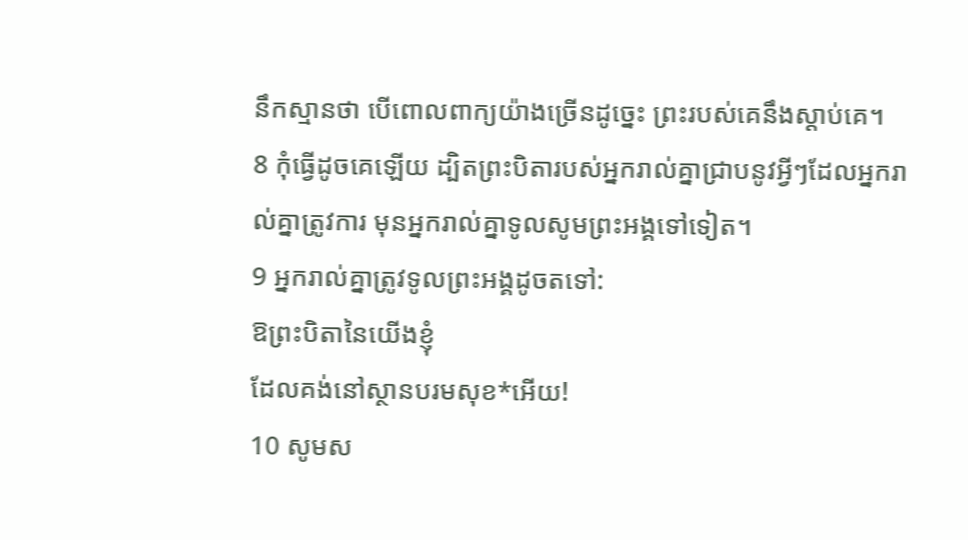នឹកស្មានថា បើពោលពាក្យយ៉ាងច្រើនដូច្នេះ ព្រះរបស់គេនឹងស្ដាប់គេ។
8 កុំធ្វើដូចគេឡើយ ដ្បិតព្រះបិតារបស់អ្នករាល់គ្នាជ្រាបនូវអ្វីៗដែលអ្នករាល់គ្នាត្រូវការ មុនអ្នករាល់គ្នាទូលសូមព្រះអង្គទៅទៀត។
9 អ្នករាល់គ្នាត្រូវទូលព្រះអង្គដូចតទៅ:
ឱព្រះបិតានៃយើងខ្ញុំ
ដែលគង់នៅស្ថានបរមសុខ*អើយ!
10 សូមស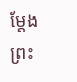ម្តែងព្រះ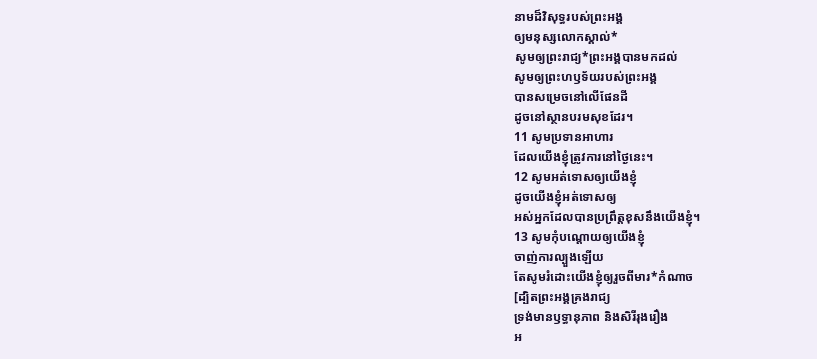នាមដ៏វិសុទ្ធរបស់ព្រះអង្គ
ឲ្យមនុស្សលោកស្គាល់*
សូមឲ្យព្រះរាជ្យ*ព្រះអង្គបានមកដល់
សូមឲ្យព្រះហឫទ័យរបស់ព្រះអង្គ
បានសម្រេចនៅលើផែនដី
ដូចនៅស្ថានបរមសុខដែរ។
11 សូមប្រទានអាហារ
ដែលយើងខ្ញុំត្រូវការនៅថ្ងៃនេះ។
12 សូមអត់ទោសឲ្យយើងខ្ញុំ
ដូចយើងខ្ញុំអត់ទោសឲ្យ
អស់អ្នកដែលបានប្រព្រឹត្តខុសនឹងយើងខ្ញុំ។
13 សូមកុំបណ្ដោយឲ្យយើងខ្ញុំ
ចាញ់ការល្បួងឡើយ
តែសូមរំដោះយើងខ្ញុំឲ្យរួចពីមារ*កំណាច
[ដ្បិតព្រះអង្គគ្រងរាជ្យ
ទ្រង់មានឫទ្ធានុភាព និងសិរីរុងរឿង
អ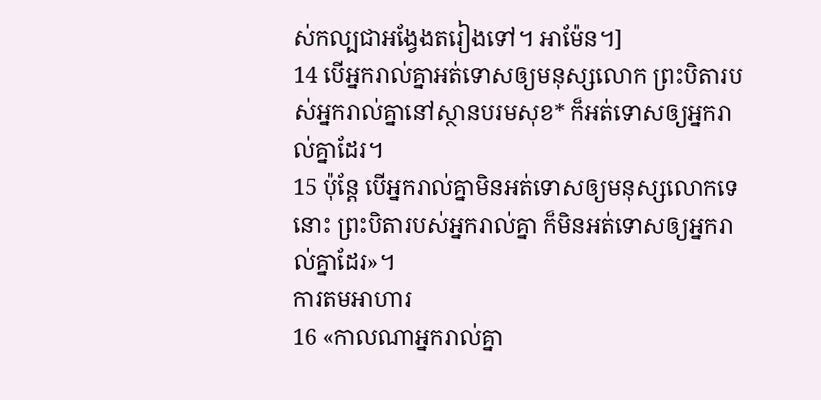ស់កល្បជាអង្វែងតរៀងទៅ។ អាម៉ែន។]
14 បើអ្នករាល់គ្នាអត់ទោសឲ្យមនុស្សលោក ព្រះបិតារបស់អ្នករាល់គ្នានៅស្ថានបរមសុខ* ក៏អត់ទោសឲ្យអ្នករាល់គ្នាដែរ។
15 ប៉ុន្តែ បើអ្នករាល់គ្នាមិនអត់ទោសឲ្យមនុស្សលោកទេនោះ ព្រះបិតារបស់អ្នករាល់គ្នា ក៏មិនអត់ទោសឲ្យអ្នករាល់គ្នាដែរ»។
ការតមអាហារ
16 «កាលណាអ្នករាល់គ្នា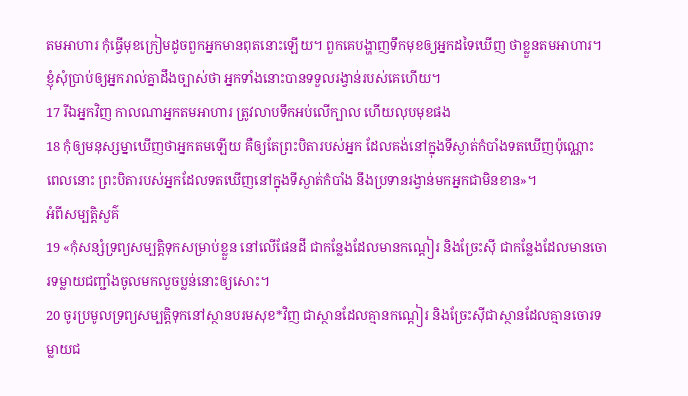តមអាហារ កុំធ្វើមុខក្រៀមដូចពួកអ្នកមានពុតនោះឡើយ។ ពួកគេបង្ហាញទឹកមុខឲ្យអ្នកដទៃឃើញ ថាខ្លួនតមអាហារ។ ខ្ញុំសុំប្រាប់ឲ្យអ្នករាល់គ្នាដឹងច្បាស់ថា អ្នកទាំងនោះបានទទួលរង្វាន់របស់គេហើយ។
17 រីឯអ្នកវិញ កាលណាអ្នកតមអាហារ ត្រូវលាបទឹកអប់លើក្បាល ហើយលុបមុខផង
18 កុំឲ្យមនុស្សម្នាឃើញថាអ្នកតមឡើយ គឺឲ្យតែព្រះបិតារបស់អ្នក ដែលគង់នៅក្នុងទីស្ងាត់កំបាំងទតឃើញប៉ុណ្ណោះ ពេលនោះ ព្រះបិតារបស់អ្នកដែលទតឃើញនៅក្នុងទីស្ងាត់កំបាំង នឹងប្រទានរង្វាន់មកអ្នកជាមិនខាន»។
អំពីសម្បត្តិសួគ៌
19 «កុំសន្សំទ្រព្យសម្បត្តិទុកសម្រាប់ខ្លួន នៅលើផែនដី ជាកន្លែងដែលមានកណ្ដៀរ និងច្រែះស៊ី ជាកន្លែងដែលមានចោរទម្លាយជញ្ជាំងចូលមកលួចប្លន់នោះឲ្យសោះ។
20 ចូរប្រមូលទ្រព្យសម្បត្តិទុកនៅស្ថានបរមសុខ*វិញ ជាស្ថានដែលគ្មានកណ្ដៀរ និងច្រែះស៊ីជាស្ថានដែលគ្មានចោរទម្លាយជ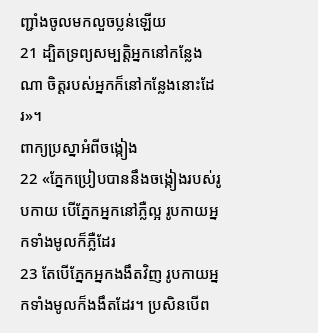ញ្ជាំងចូលមកលួចប្លន់ឡើយ
21 ដ្បិតទ្រព្យសម្បត្តិអ្នកនៅកន្លែងណា ចិត្តរបស់អ្នកក៏នៅកន្លែងនោះដែរ»។
ពាក្យប្រស្នាអំពីចង្កៀង
22 «ភ្នែកប្រៀបបាននឹងចង្កៀងរបស់រូបកាយ បើភ្នែកអ្នកនៅភ្លឺល្អ រូបកាយអ្នកទាំងមូលក៏ភ្លឺដែរ
23 តែបើភ្នែកអ្នកងងឹតវិញ រូបកាយអ្នកទាំងមូលក៏ងងឹតដែរ។ ប្រសិនបើព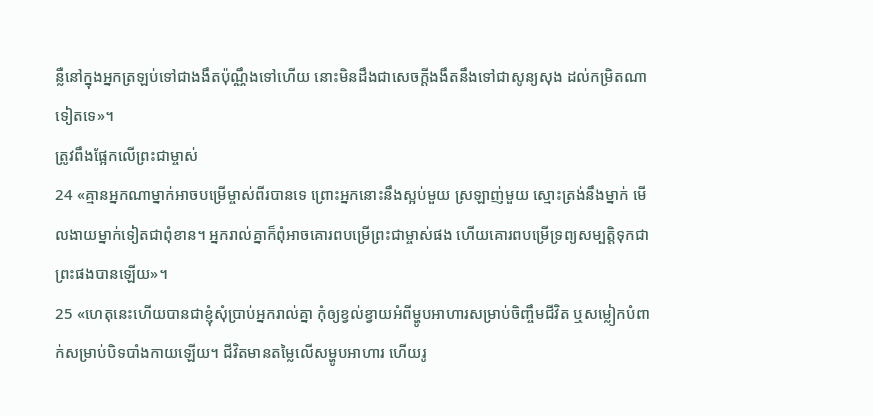ន្លឺនៅក្នុងអ្នកត្រឡប់ទៅជាងងឹតប៉ុណ្ណឹងទៅហើយ នោះមិនដឹងជាសេចក្ដីងងឹតនឹងទៅជាសូន្យសុង ដល់កម្រិតណាទៀតទេ»។
ត្រូវពឹងផ្អែកលើព្រះជាម្ចាស់
24 «គ្មានអ្នកណាម្នាក់អាចបម្រើម្ចាស់ពីរបានទេ ព្រោះអ្នកនោះនឹងស្អប់មួយ ស្រឡាញ់មួយ ស្មោះត្រង់នឹងម្នាក់ មើលងាយម្នាក់ទៀតជាពុំខាន។ អ្នករាល់គ្នាក៏ពុំអាចគោរពបម្រើព្រះជាម្ចាស់ផង ហើយគោរពបម្រើទ្រព្យសម្បត្តិទុកជាព្រះផងបានឡើយ»។
25 «ហេតុនេះហើយបានជាខ្ញុំសុំប្រាប់អ្នករាល់គ្នា កុំឲ្យខ្វល់ខ្វាយអំពីម្ហូបអាហារសម្រាប់ចិញ្ចឹមជីវិត ឬសម្លៀកបំពាក់សម្រាប់បិទបាំងកាយឡើយ។ ជីវិតមានតម្លៃលើសម្ហូបអាហារ ហើយរូ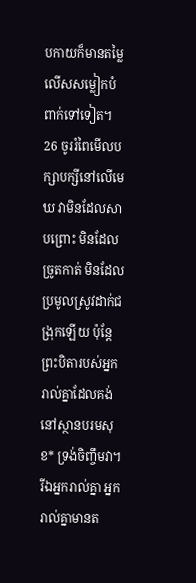បកាយក៏មានតម្លៃលើសសម្លៀកបំពាក់ទៅទៀត។
26 ចូររំពៃមើលបក្សាបក្សីនៅលើមេឃ វាមិនដែលសាបព្រោះ មិនដែលច្រូតកាត់ មិនដែលប្រមូលស្រូវដាក់ជង្រុកឡើយ ប៉ុន្តែ ព្រះបិតារបស់អ្នករាល់គ្នាដែលគង់នៅស្ថានបរមសុខ* ទ្រង់ចិញ្ចឹមវា។ រីឯអ្នករាល់គ្នា អ្នករាល់គ្នាមានត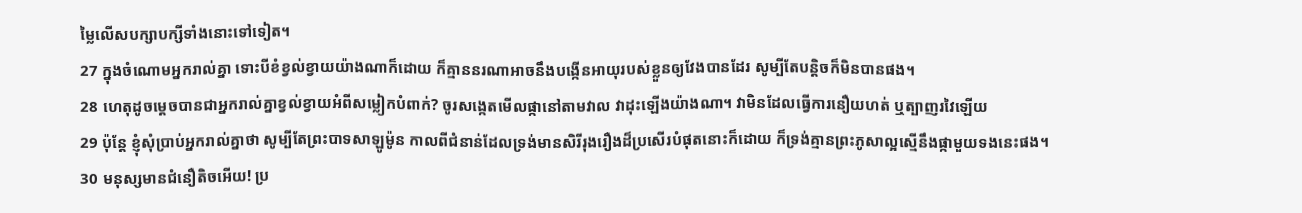ម្លៃលើសបក្សាបក្សីទាំងនោះទៅទៀត។
27 ក្នុងចំណោមអ្នករាល់គ្នា ទោះបីខំខ្វល់ខ្វាយយ៉ាងណាក៏ដោយ ក៏គ្មាននរណាអាចនឹងបង្កើនអាយុរបស់ខ្លួនឲ្យវែងបានដែរ សូម្បីតែបន្តិចក៏មិនបានផង។
28 ហេតុដូចម្ដេចបានជាអ្នករាល់គ្នាខ្វល់ខ្វាយអំពីសម្លៀកបំពាក់? ចូរសង្កេតមើលផ្កានៅតាមវាល វាដុះឡើងយ៉ាងណា។ វាមិនដែលធ្វើការនឿយហត់ ឬត្បាញរវៃឡើយ
29 ប៉ុន្តែ ខ្ញុំសុំប្រាប់អ្នករាល់គ្នាថា សូម្បីតែព្រះបាទសាឡូម៉ូន កាលពីជំនាន់ដែលទ្រង់មានសិរីរុងរឿងដ៏ប្រសើរបំផុតនោះក៏ដោយ ក៏ទ្រង់គ្មានព្រះភូសាល្អស្មើនឹងផ្កាមួយទងនេះផង។
30 មនុស្សមានជំនឿតិចអើយ! ប្រ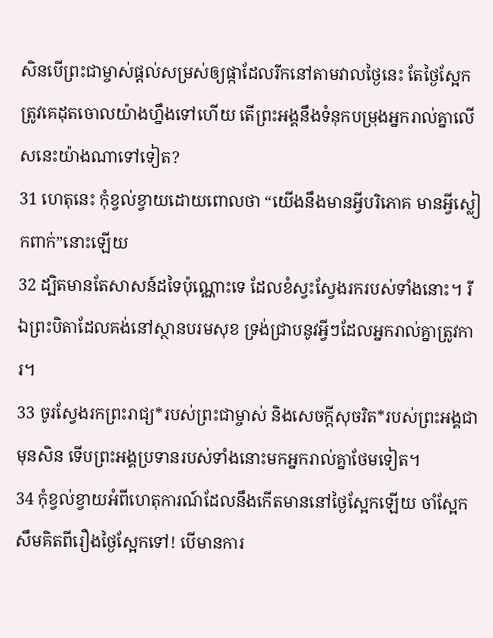សិនបើព្រះជាម្ចាស់ផ្ដល់សម្រស់ឲ្យផ្កាដែលរីកនៅតាមវាលថ្ងៃនេះ តែថ្ងៃស្អែកត្រូវគេដុតចោលយ៉ាងហ្នឹងទៅហើយ តើព្រះអង្គនឹងទំនុកបម្រុងអ្នករាល់គ្នាលើសនេះយ៉ាងណាទៅទៀត?
31 ហេតុនេះ កុំខ្វល់ខ្វាយដោយពោលថា “យើងនឹងមានអ្វីបរិភោគ មានអ្វីស្លៀកពាក់”នោះឡើយ
32 ដ្បិតមានតែសាសន៍ដទៃប៉ុណ្ណោះទេ ដែលខំស្វះស្វែងរករបស់ទាំងនោះ។ រីឯព្រះបិតាដែលគង់នៅស្ថានបរមសុខ ទ្រង់ជ្រាបនូវអ្វីៗដែលអ្នករាល់គ្នាត្រូវការ។
33 ចូរស្វែងរកព្រះរាជ្យ*របស់ព្រះជាម្ចាស់ និងសេចក្ដីសុចរិត*របស់ព្រះអង្គជាមុនសិន ទើបព្រះអង្គប្រទានរបស់ទាំងនោះមកអ្នករាល់គ្នាថែមទៀត។
34 កុំខ្វល់ខ្វាយអំពីហេតុការណ៍ដែលនឹងកើតមាននៅថ្ងៃស្អែកឡើយ ចាំស្អែកសឹមគិតពីរឿងថ្ងៃស្អែកទៅ! បើមានការ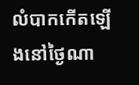លំបាកកើតឡើងនៅថ្ងៃណា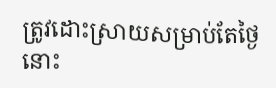ត្រូវដោះស្រាយសម្រាប់តែថ្ងៃនោះ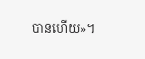បានហើយ»។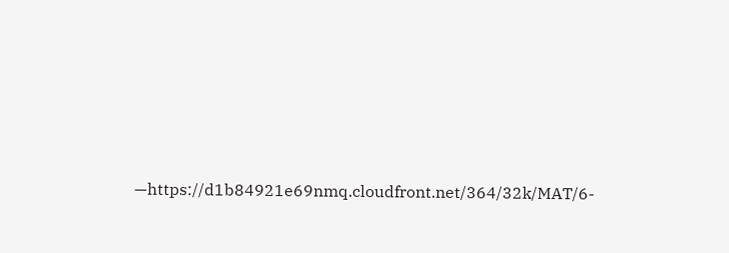—https://d1b84921e69nmq.cloudfront.net/364/32k/MAT/6-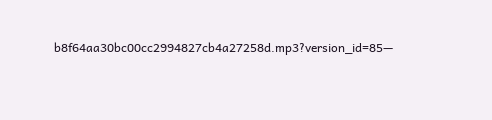b8f64aa30bc00cc2994827cb4a27258d.mp3?version_id=85—